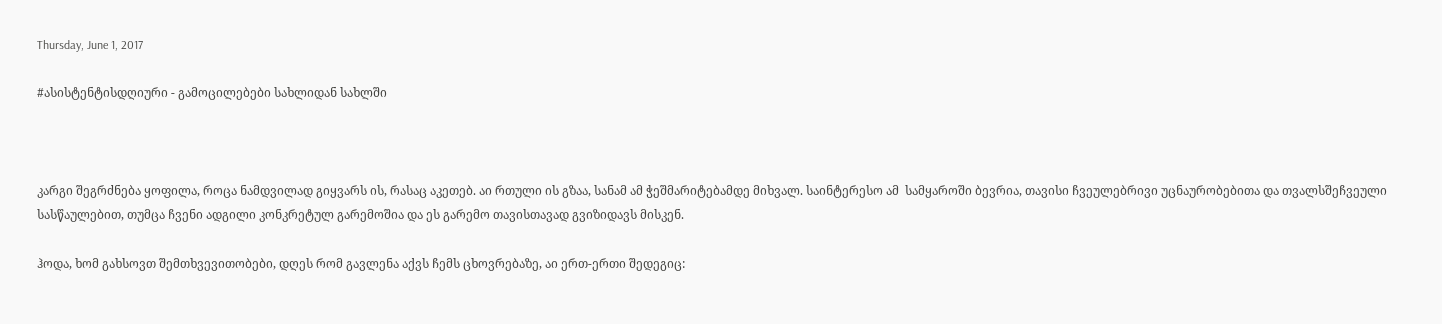Thursday, June 1, 2017

#ასისტენტისდღიური - გამოცილებები სახლიდან სახლში



კარგი შეგრძნება ყოფილა, როცა ნამდვილად გიყვარს ის, რასაც აკეთებ. აი რთული ის გზაა, სანამ ამ ჭეშმარიტებამდე მიხვალ. საინტერესო ამ  სამყაროში ბევრია, თავისი ჩვეულებრივი უცნაურობებითა და თვალსშეჩვეული სასწაულებით, თუმცა ჩვენი ადგილი კონკრეტულ გარემოშია და ეს გარემო თავისთავად გვიზიდავს მისკენ.

ჰოდა, ხომ გახსოვთ შემთხვევითობები, დღეს რომ გავლენა აქვს ჩემს ცხოვრებაზე, აი ერთ-ერთი შედეგიც: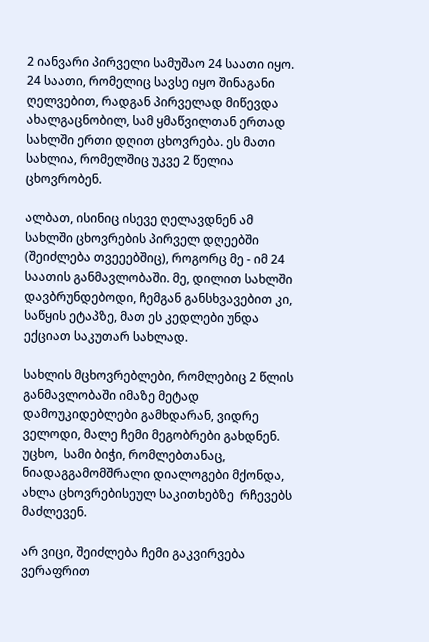2 იანვარი პირველი სამუშაო 24 საათი იყო. 24 საათი, რომელიც სავსე იყო შინაგანი ღელვებით, რადგან პირველად მიწევდა ახალგაცნობილ, სამ ყმაწვილთან ერთად სახლში ერთი დღით ცხოვრება. ეს მათი სახლია, რომელშიც უკვე 2 წელია ცხოვრობენ.

ალბათ, ისინიც ისევე ღელავდნენ ამ სახლში ცხოვრების პირველ დღეებში (შეიძლება თვეეებშიც), როგორც მე - იმ 24 საათის განმავლობაში. მე, დილით სახლში დავბრუნდებოდი, ჩემგან განსხვავებით კი, საწყის ეტაპზე, მათ ეს კედლები უნდა ექციათ საკუთარ სახლად.

სახლის მცხოვრებლები, რომლებიც 2 წლის განმავლობაში იმაზე მეტად დამოუკიდებლები გამხდარან, ვიდრე ველოდი, მალე ჩემი მეგობრები გახდნენ. უცხო,  სამი ბიჭი, რომლებთანაც, ნიადაგგამომშრალი დიალოგები მქონდა, ახლა ცხოვრებისეულ საკითხებზე  რჩევებს მაძლევენ.

არ ვიცი, შეიძლება ჩემი გაკვირვება ვერაფრით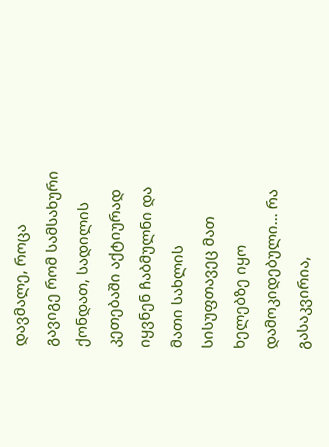დავმალე, როცა გავიგე რომ სამსახური ქონდათ, სადილის კეთებაში აქტიურად იყვნენ ჩაბმულნი და მათი სახლის სისუფთავეც მათ ხელებზე იყო დამოკიდებული... რა გასაკვირია,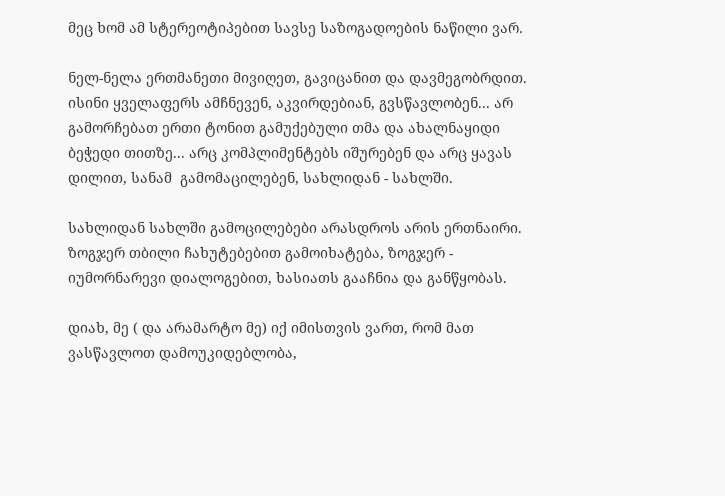მეც ხომ ამ სტერეოტიპებით სავსე საზოგადოების ნაწილი ვარ.

ნელ-ნელა ერთმანეთი მივიღეთ, გავიცანით და დავმეგობრდით. ისინი ყველაფერს ამჩნევენ, აკვირდებიან, გვსწავლობენ... არ გამორჩებათ ერთი ტონით გამუქებული თმა და ახალნაყიდი ბეჭედი თითზე... არც კომპლიმენტებს იშურებენ და არც ყავას დილით, სანამ  გამომაცილებენ, სახლიდან - სახლში.

სახლიდან სახლში გამოცილებები არასდროს არის ერთნაირი. ზოგჯერ თბილი ჩახუტებებით გამოიხატება, ზოგჯერ - იუმორნარევი დიალოგებით, ხასიათს გააჩნია და განწყობას.

დიახ, მე ( და არამარტო მე) იქ იმისთვის ვართ, რომ მათ ვასწავლოთ დამოუკიდებლობა,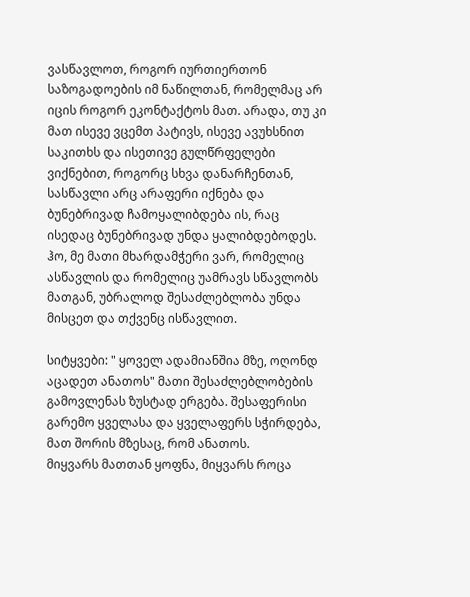ვასწავლოთ, როგორ იურთიერთონ საზოგადოების იმ ნაწილთან, რომელმაც არ იცის როგორ ეკონტაქტოს მათ. არადა, თუ კი მათ ისევე ვცემთ პატივს, ისევე ავუხსნით საკითხს და ისეთივე გულწრფელები ვიქნებით, როგორც სხვა დანარჩენთან, სასწავლი არც არაფერი იქნება და ბუნებრივად ჩამოყალიბდება ის, რაც ისედაც ბუნებრივად უნდა ყალიბდებოდეს.
ჰო, მე მათი მხარდამჭერი ვარ, რომელიც ასწავლის და რომელიც უამრავს სწავლობს მათგან, უბრალოდ შესაძლებლობა უნდა მისცეთ და თქვენც ისწავლით.

სიტყვები: " ყოველ ადამიანშია მზე, ოღონდ აცადეთ ანათოს" მათი შესაძლებლობების გამოვლენას ზუსტად ერგება. შესაფერისი გარემო ყველასა და ყველაფერს სჭირდება, მათ შორის მზესაც, რომ ანათოს.
მიყვარს მათთან ყოფნა, მიყვარს როცა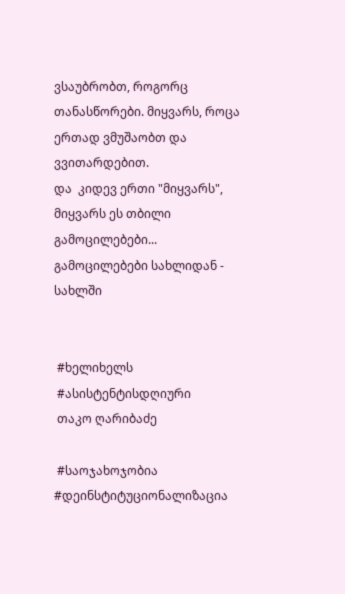ვსაუბრობთ, როგორც თანასწორები. მიყვარს, როცა ერთად ვმუშაობთ და ვვითარდებით.
და  კიდევ ერთი "მიყვარს", მიყვარს ეს თბილი გამოცილებები... გამოცილებები სახლიდან - სახლში


 #ხელიხელს
 #ასისტენტისდღიური
 თაკო ღარიბაძე

 #საოჯახოჯობია #დეინსტიტუციონალიზაცია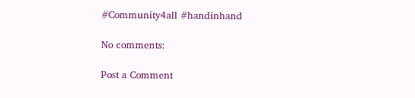#Community4all #handinhand

No comments:

Post a Comment